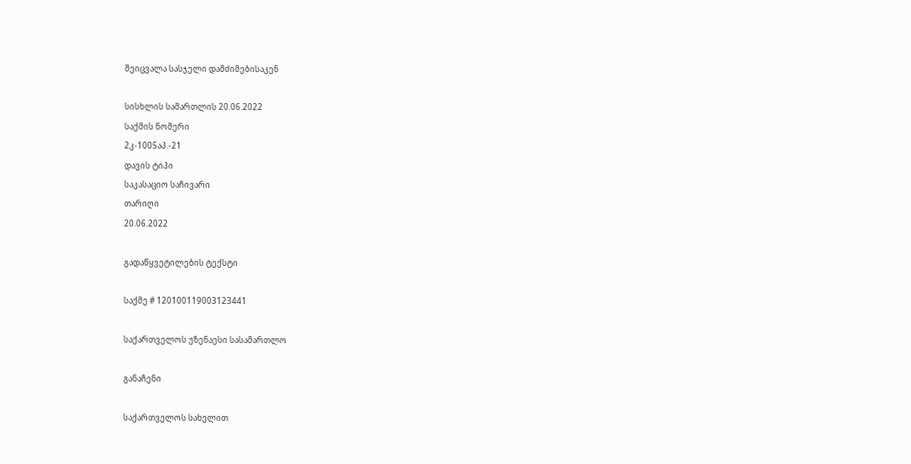შეიცვალა სასჯელი დამძიმებისაკენ

სისხლის სამართლის 20.06.2022
საქმის ნომერი
2კ-1005აპ.-21
დავის ტიპი
საკასაციო საჩივარი
თარიღი
20.06.2022

გადაწყვეტილების ტექსტი

საქმე # 120100119003123441

საქართველოს უზენაესი სასამართლო

განაჩენი

საქართველოს სახელით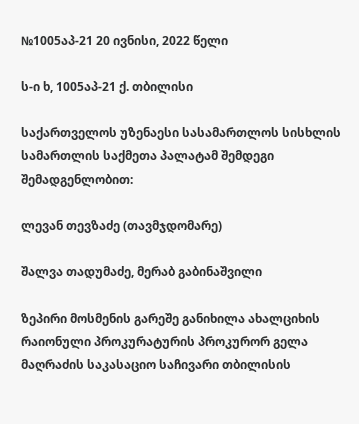№1005აპ-21 20 ივნისი, 2022 წელი

ს-ი ხ, 1005აპ-21 ქ. თბილისი

საქართველოს უზენაესი სასამართლოს სისხლის სამართლის საქმეთა პალატამ შემდეგი შემადგენლობით:

ლევან თევზაძე (თავმჯდომარე)

შალვა თადუმაძე, მერაბ გაბინაშვილი

ზეპირი მოსმენის გარეშე განიხილა ახალციხის რაიონული პროკურატურის პროკურორ გელა მაღრაძის საკასაციო საჩივარი თბილისის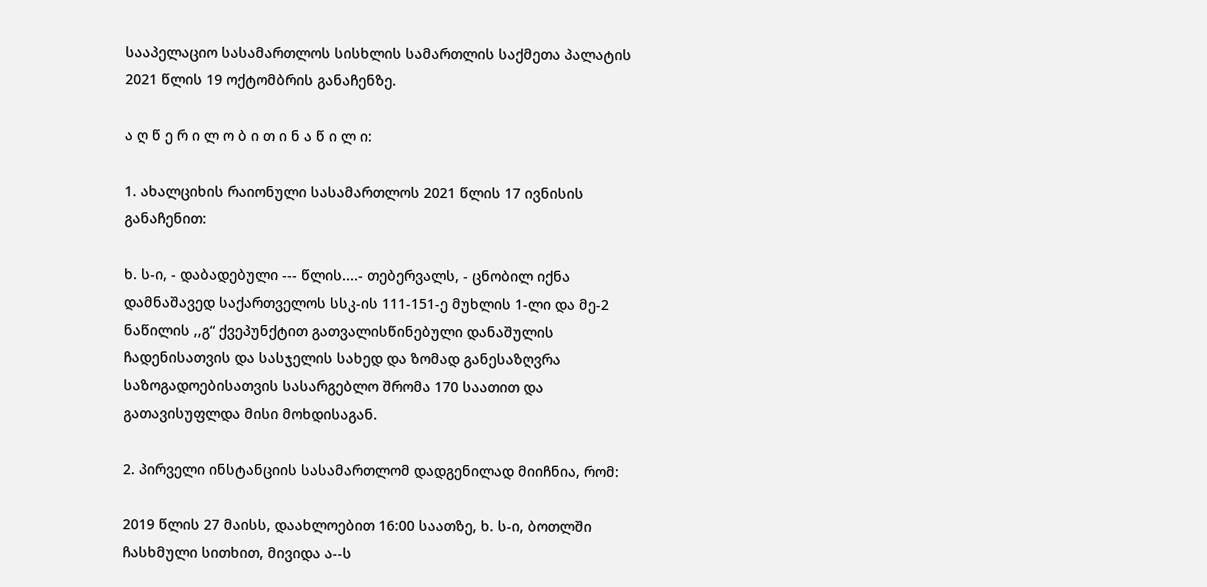სააპელაციო სასამართლოს სისხლის სამართლის საქმეთა პალატის 2021 წლის 19 ოქტომბრის განაჩენზე.

ა ღ წ ე რ ი ლ ო ბ ი თ ი ნ ა წ ი ლ ი:

1. ახალციხის რაიონული სასამართლოს 2021 წლის 17 ივნისის განაჩენით:

ხ. ს-ი, - დაბადებული --- წლის....- თებერვალს, - ცნობილ იქნა დამნაშავედ საქართველოს სსკ-ის 111-151-ე მუხლის 1-ლი და მე-2 ნაწილის ,,გ“ ქვეპუნქტით გათვალისწინებული დანაშულის ჩადენისათვის და სასჯელის სახედ და ზომად განესაზღვრა საზოგადოებისათვის სასარგებლო შრომა 170 საათით და გათავისუფლდა მისი მოხდისაგან.

2. პირველი ინსტანციის სასამართლომ დადგენილად მიიჩნია, რომ:

2019 წლის 27 მაისს, დაახლოებით 16:00 საათზე, ხ. ს-ი, ბოთლში ჩასხმული სითხით, მივიდა ა--ს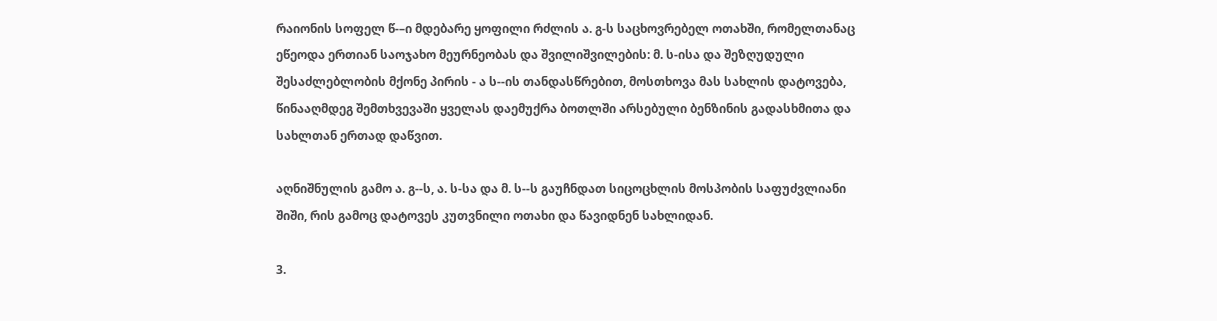რაიონის სოფელ წ-–ი მდებარე ყოფილი რძლის ა. გ-ს საცხოვრებელ ოთახში, რომელთანაც ეწეოდა ერთიან საოჯახო მეურნეობას და შვილიშვილების: მ. ს-ისა და შეზღუდული შესაძლებლობის მქონე პირის - ა ს--ის თანდასწრებით, მოსთხოვა მას სახლის დატოვება, წინააღმდეგ შემთხვევაში ყველას დაემუქრა ბოთლში არსებული ბენზინის გადასხმითა და სახლთან ერთად დაწვით.

აღნიშნულის გამო ა. გ--ს, ა. ს-სა და მ. ს--ს გაუჩნდათ სიცოცხლის მოსპობის საფუძვლიანი შიში, რის გამოც დატოვეს კუთვნილი ოთახი და წავიდნენ სახლიდან.

3.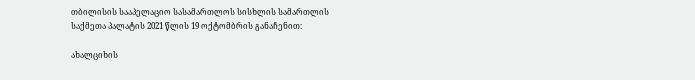თბილისის სააპელაციო სასამართლოს სისხლის სამართლის საქმეთა პალატის 2021 წლის 19 ოქტომბრის განაჩენით:

ახალციხის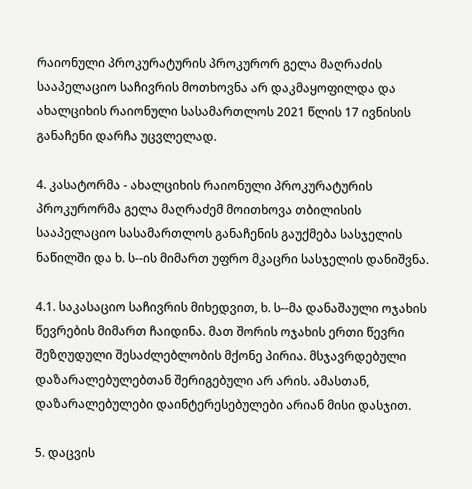რაიონული პროკურატურის პროკურორ გელა მაღრაძის სააპელაციო საჩივრის მოთხოვნა არ დაკმაყოფილდა და ახალციხის რაიონული სასამართლოს 2021 წლის 17 ივნისის განაჩენი დარჩა უცვლელად.

4. კასატორმა - ახალციხის რაიონული პროკურატურის პროკურორმა გელა მაღრაძემ მოითხოვა თბილისის სააპელაციო სასამართლოს განაჩენის გაუქმება სასჯელის ნაწილში და ხ. ს--ის მიმართ უფრო მკაცრი სასჯელის დანიშვნა.

4.1. საკასაციო საჩივრის მიხედვით, ხ. ს--მა დანაშაული ოჯახის წევრების მიმართ ჩაიდინა. მათ შორის ოჯახის ერთი წევრი შეზღუდული შესაძლებლობის მქონე პირია. მსჯავრდებული დაზარალებულებთან შერიგებული არ არის. ამასთან, დაზარალებულები დაინტერესებულები არიან მისი დასჯით.

5. დაცვის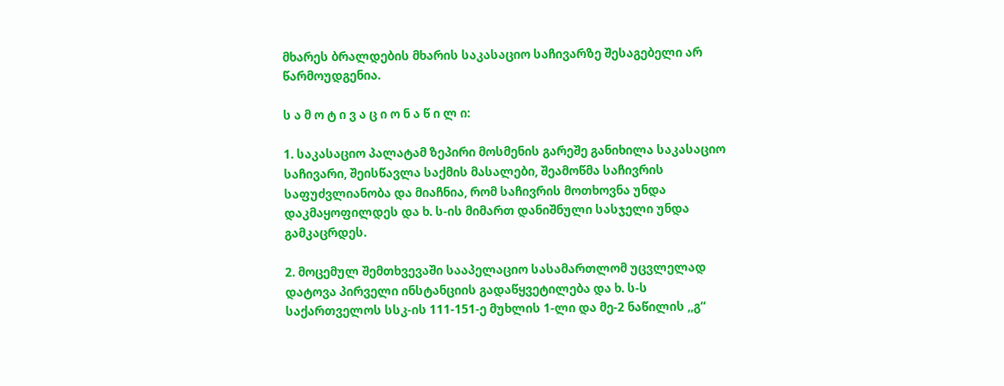მხარეს ბრალდების მხარის საკასაციო საჩივარზე შესაგებელი არ წარმოუდგენია.

ს ა მ ო ტ ი ვ ა ც ი ო ნ ა წ ი ლ ი:

1. საკასაციო პალატამ ზეპირი მოსმენის გარეშე განიხილა საკასაციო საჩივარი, შეისწავლა საქმის მასალები, შეამოწმა საჩივრის საფუძვლიანობა და მიაჩნია, რომ საჩივრის მოთხოვნა უნდა დაკმაყოფილდეს და ხ. ს-ის მიმართ დანიშნული სასჯელი უნდა გამკაცრდეს.

2. მოცემულ შემთხვევაში სააპელაციო სასამართლომ უცვლელად დატოვა პირველი ინსტანციის გადაწყვეტილება და ხ. ს-ს საქართველოს სსკ-ის 111-151-ე მუხლის 1-ლი და მე-2 ნაწილის ,,გ“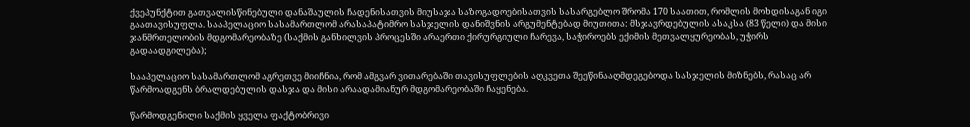ქვეპუნქტით გათვალისწინებული დანაშაულის ჩადენისათვის მიუსაჯა საზოგადოებისათვის სასარგებლო შრომა 170 საათით, რომლის მოხდისაგან იგი გაათავისუფლა. სააპელაციო სასამართლომ არასაპატიმრო სასჯელის დანიშვნის არგუმენტებად მიუთითა: მსჯავრდებულის ასაკსა (83 წელი) და მისი ჯანმრთელობის მდგომარეობაზე (საქმის განხილვის პროცესში არაერთი ქირურგიული ჩარევა, საჭიროებს ექიმის მეთვალყურეობას, უჭირს გადაადგილება);

სააპელაციო სასამართლომ აგრეთვე მიიჩნია, რომ ამგვარ ვითარებაში თავისუფლების აღკვეთა შეეწინააღმდეგებოდა სასჯელის მიზნებს, რასაც არ წარმოადგენს ბრალდებულის დასჯა და მისი არაადამიანურ მდგომარეობაში ჩაყენება.

წარმოდგენილი საქმის ყველა ფაქტობრივი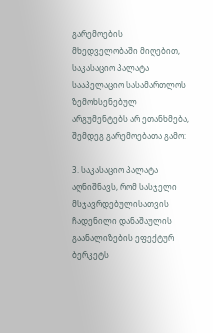გარემოების მხედველობაში მიღებით, საკასაციო პალატა სააპელაციო სასამართლოს ზემოხსენებულ არგუმენტებს არ ეთანხმება, შემდეგ გარემოებათა გამო:

3. საკასაციო პალატა აღნიშნავს, რომ სასჯელი მსჯავრდებულისათვის ჩადენილი დანაშაულის გაანალიზების ეფექტურ ბერკეტს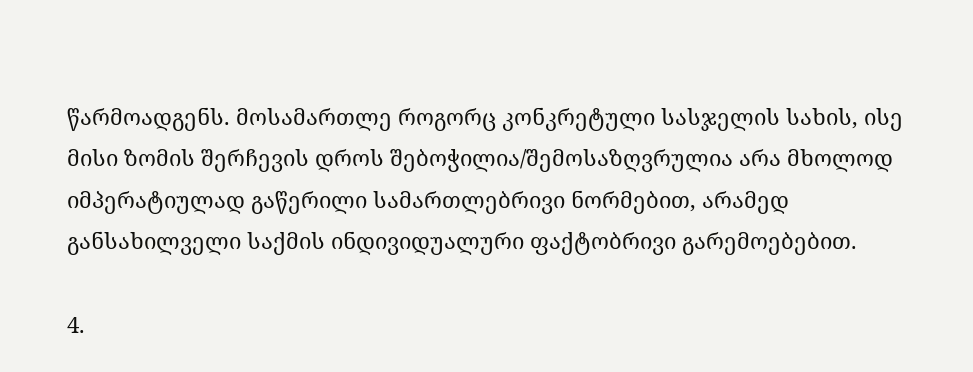წარმოადგენს. მოსამართლე როგორც კონკრეტული სასჯელის სახის, ისე მისი ზომის შერჩევის დროს შებოჭილია/შემოსაზღვრულია არა მხოლოდ იმპერატიულად გაწერილი სამართლებრივი ნორმებით, არამედ განსახილველი საქმის ინდივიდუალური ფაქტობრივი გარემოებებით.

4.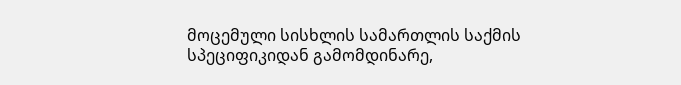მოცემული სისხლის სამართლის საქმის სპეციფიკიდან გამომდინარე,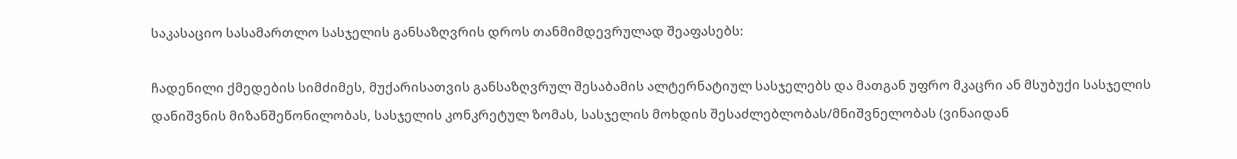საკასაციო სასამართლო სასჯელის განსაზღვრის დროს თანმიმდევრულად შეაფასებს:

ჩადენილი ქმედების სიმძიმეს, მუქარისათვის განსაზღვრულ შესაბამის ალტერნატიულ სასჯელებს და მათგან უფრო მკაცრი ან მსუბუქი სასჯელის დანიშვნის მიზანშეწონილობას, სასჯელის კონკრეტულ ზომას, სასჯელის მოხდის შესაძლებლობას/მნიშვნელობას (ვინაიდან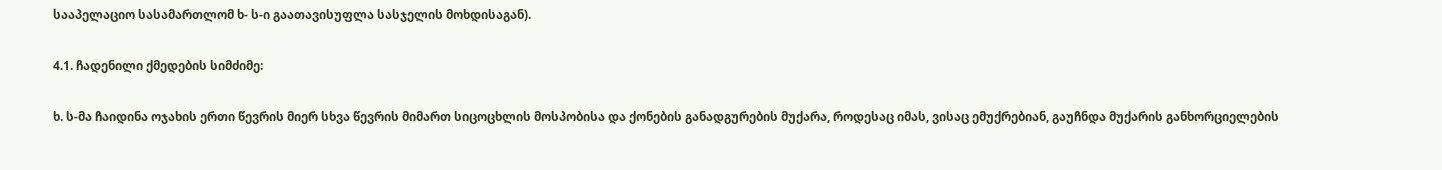სააპელაციო სასამართლომ ხ- ს-ი გაათავისუფლა სასჯელის მოხდისაგან).

4.1. ჩადენილი ქმედების სიმძიმე:

ხ. ს-მა ჩაიდინა ოჯახის ერთი წევრის მიერ სხვა წევრის მიმართ სიცოცხლის მოსპობისა და ქონების განადგურების მუქარა, როდესაც იმას, ვისაც ემუქრებიან, გაუჩნდა მუქარის განხორციელების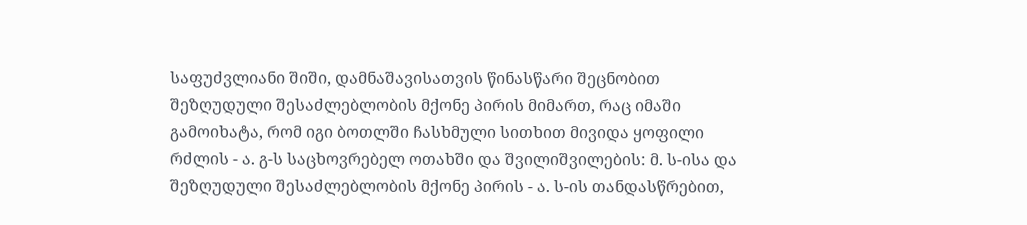საფუძვლიანი შიში, დამნაშავისათვის წინასწარი შეცნობით შეზღუდული შესაძლებლობის მქონე პირის მიმართ, რაც იმაში გამოიხატა, რომ იგი ბოთლში ჩასხმული სითხით მივიდა ყოფილი რძლის - ა. გ-ს საცხოვრებელ ოთახში და შვილიშვილების: მ. ს-ისა და შეზღუდული შესაძლებლობის მქონე პირის - ა. ს-ის თანდასწრებით,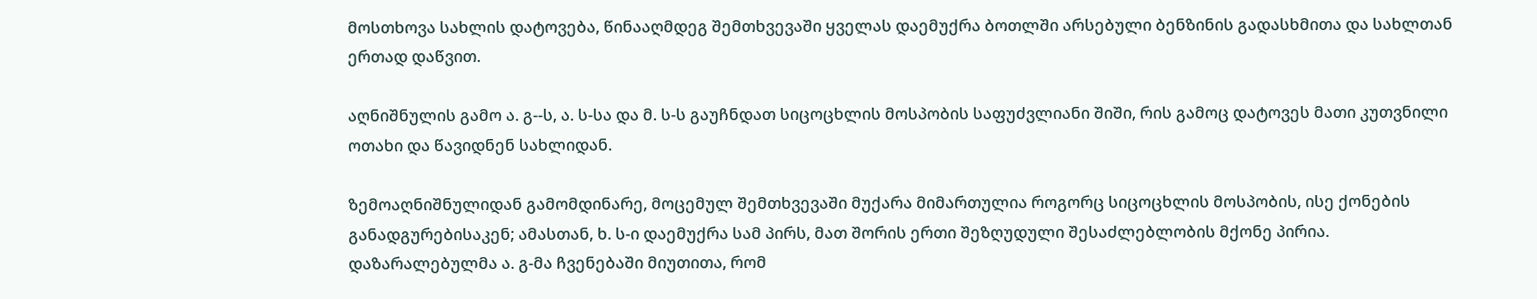მოსთხოვა სახლის დატოვება, წინააღმდეგ შემთხვევაში ყველას დაემუქრა ბოთლში არსებული ბენზინის გადასხმითა და სახლთან ერთად დაწვით.

აღნიშნულის გამო ა. გ--ს, ა. ს-სა და მ. ს-ს გაუჩნდათ სიცოცხლის მოსპობის საფუძვლიანი შიში, რის გამოც დატოვეს მათი კუთვნილი ოთახი და წავიდნენ სახლიდან.

ზემოაღნიშნულიდან გამომდინარე, მოცემულ შემთხვევაში მუქარა მიმართულია როგორც სიცოცხლის მოსპობის, ისე ქონების განადგურებისაკენ; ამასთან, ხ. ს-ი დაემუქრა სამ პირს, მათ შორის ერთი შეზღუდული შესაძლებლობის მქონე პირია. დაზარალებულმა ა. გ-მა ჩვენებაში მიუთითა, რომ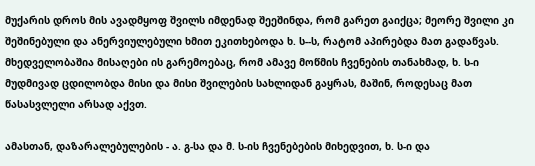მუქარის დროს მის ავადმყოფ შვილს იმდენად შეეშინდა, რომ გარეთ გაიქცა; მეორე შვილი კი შეშინებული და ანერვიულებული ხმით ეკითხებოდა ხ. ს--ს, რატომ აპირებდა მათ გადაწვას. მხედველობაშია მისაღები ის გარემოებაც, რომ ამავე მოწმის ჩვენების თანახმად, ხ. ს-ი მუდმივად ცდილობდა მისი და მისი შვილების სახლიდან გაყრას, მაშინ, როდესაც მათ წასასვლელი არსად აქვთ.

ამასთან, დაზარალებულების - ა. გ-სა და მ. ს-ის ჩვენებების მიხედვით, ხ. ს-ი და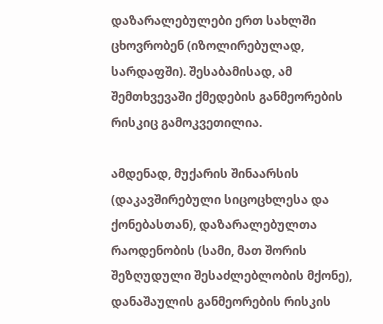დაზარალებულები ერთ სახლში ცხოვრობენ (იზოლირებულად, სარდაფში). შესაბამისად, ამ შემთხვევაში ქმედების განმეორების რისკიც გამოკვეთილია.

ამდენად, მუქარის შინაარსის (დაკავშირებული სიცოცხლესა და ქონებასთან), დაზარალებულთა რაოდენობის (სამი, მათ შორის შეზღუდული შესაძლებლობის მქონე), დანაშაულის განმეორების რისკის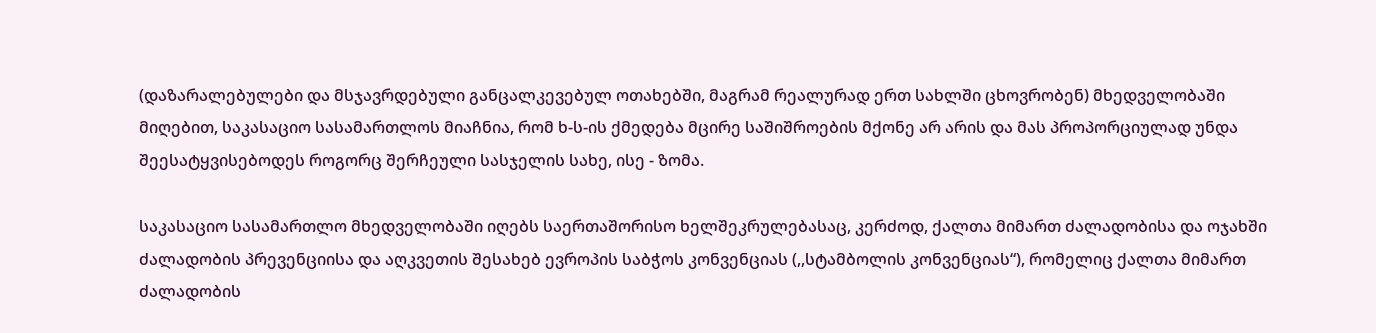(დაზარალებულები და მსჯავრდებული განცალკევებულ ოთახებში, მაგრამ რეალურად ერთ სახლში ცხოვრობენ) მხედველობაში მიღებით, საკასაციო სასამართლოს მიაჩნია, რომ ხ-ს-ის ქმედება მცირე საშიშროების მქონე არ არის და მას პროპორციულად უნდა შეესატყვისებოდეს როგორც შერჩეული სასჯელის სახე, ისე - ზომა.

საკასაციო სასამართლო მხედველობაში იღებს საერთაშორისო ხელშეკრულებასაც, კერძოდ, ქალთა მიმართ ძალადობისა და ოჯახში ძალადობის პრევენციისა და აღკვეთის შესახებ ევროპის საბჭოს კონვენციას (,,სტამბოლის კონვენციას“), რომელიც ქალთა მიმართ ძალადობის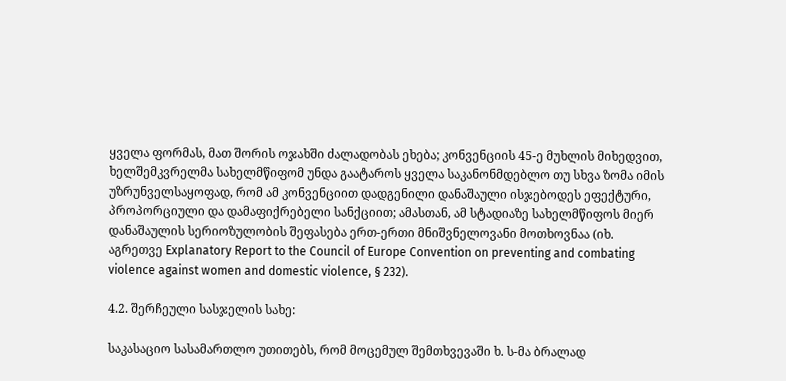ყველა ფორმას, მათ შორის ოჯახში ძალადობას ეხება; კონვენციის 45-ე მუხლის მიხედვით, ხელშემკვრელმა სახელმწიფომ უნდა გაატაროს ყველა საკანონმდებლო თუ სხვა ზომა იმის უზრუნველსაყოფად, რომ ამ კონვენციით დადგენილი დანაშაული ისჯებოდეს ეფექტური, პროპორციული და დამაფიქრებელი სანქციით; ამასთან, ამ სტადიაზე სახელმწიფოს მიერ დანაშაულის სერიოზულობის შეფასება ერთ-ერთი მნიშვნელოვანი მოთხოვნაა (იხ. აგრეთვე Explanatory Report to the Council of Europe Convention on preventing and combating violence against women and domestic violence, § 232).

4.2. შერჩეული სასჯელის სახე:

საკასაციო სასამართლო უთითებს, რომ მოცემულ შემთხვევაში ხ. ს-მა ბრალად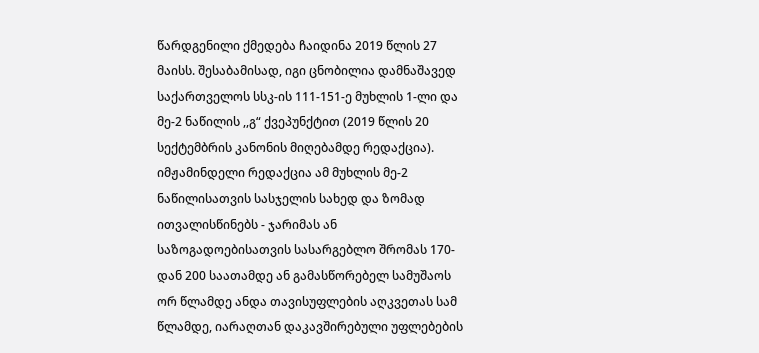წარდგენილი ქმედება ჩაიდინა 2019 წლის 27 მაისს. შესაბამისად, იგი ცნობილია დამნაშავედ საქართველოს სსკ-ის 111-151-ე მუხლის 1-ლი და მე-2 ნაწილის ,,გ“ ქვეპუნქტით (2019 წლის 20 სექტემბრის კანონის მიღებამდე რედაქცია). იმჟამინდელი რედაქცია ამ მუხლის მე-2 ნაწილისათვის სასჯელის სახედ და ზომად ითვალისწინებს - ჯარიმას ან საზოგადოებისათვის სასარგებლო შრომას 170-დან 200 საათამდე ან გამასწორებელ სამუშაოს ორ წლამდე ანდა თავისუფლების აღკვეთას სამ წლამდე, იარაღთან დაკავშირებული უფლებების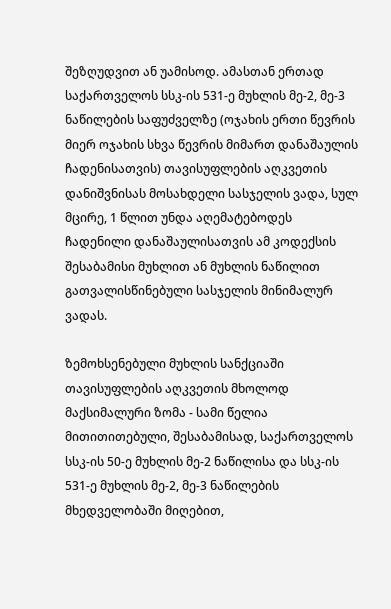შეზღუდვით ან უამისოდ. ამასთან ერთად საქართველოს სსკ-ის 531-ე მუხლის მე-2, მე-3 ნაწილების საფუძველზე (ოჯახის ერთი წევრის მიერ ოჯახის სხვა წევრის მიმართ დანაშაულის ჩადენისათვის) თავისუფლების აღკვეთის დანიშვნისას მოსახდელი სასჯელის ვადა, სულ მცირე, 1 წლით უნდა აღემატებოდეს ჩადენილი დანაშაულისათვის ამ კოდექსის შესაბამისი მუხლით ან მუხლის ნაწილით გათვალისწინებული სასჯელის მინიმალურ ვადას.

ზემოხსენებული მუხლის სანქციაში თავისუფლების აღკვეთის მხოლოდ მაქსიმალური ზომა - სამი წელია მითითითებული, შესაბამისად, საქართველოს სსკ-ის 50-ე მუხლის მე-2 ნაწილისა და სსკ-ის 531-ე მუხლის მე-2, მე-3 ნაწილების მხედველობაში მიღებით,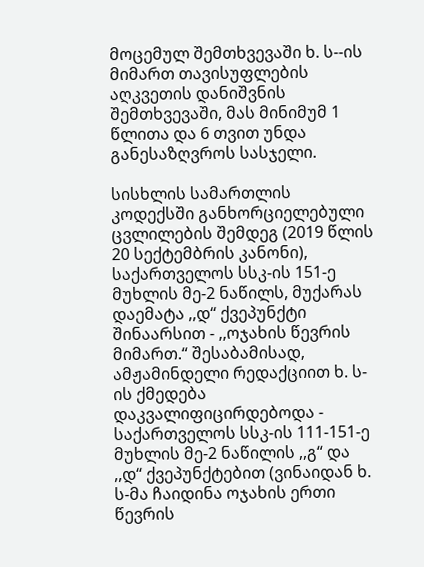მოცემულ შემთხვევაში ხ. ს--ის მიმართ თავისუფლების აღკვეთის დანიშვნის შემთხვევაში, მას მინიმუმ 1 წლითა და 6 თვით უნდა განესაზღვროს სასჯელი.

სისხლის სამართლის კოდექსში განხორციელებული ცვლილების შემდეგ (2019 წლის 20 სექტემბრის კანონი), საქართველოს სსკ-ის 151-ე მუხლის მე-2 ნაწილს, მუქარას დაემატა ,,დ“ ქვეპუნქტი შინაარსით - ,,ოჯახის წევრის მიმართ.“ შესაბამისად, ამჟამინდელი რედაქციით ხ. ს-ის ქმედება დაკვალიფიცირდებოდა - საქართველოს სსკ-ის 111-151-ე მუხლის მე-2 ნაწილის ,,გ“ და ,,დ“ ქვეპუნქტებით (ვინაიდან ხ. ს-მა ჩაიდინა ოჯახის ერთი წევრის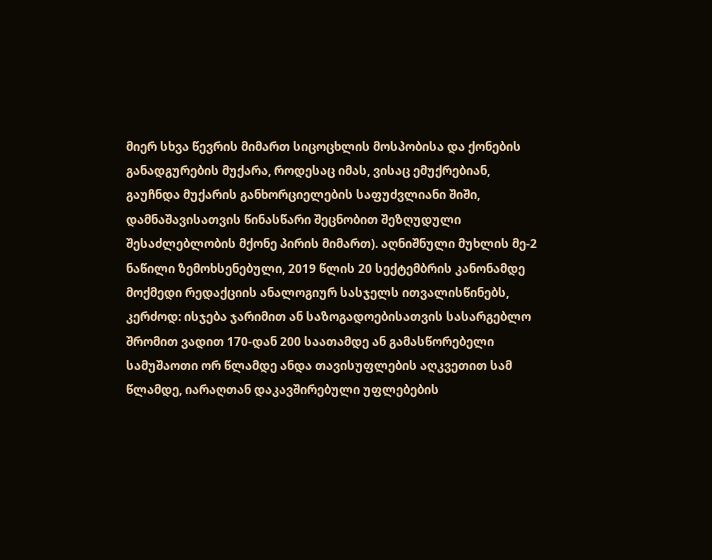მიერ სხვა წევრის მიმართ სიცოცხლის მოსპობისა და ქონების განადგურების მუქარა, როდესაც იმას, ვისაც ემუქრებიან, გაუჩნდა მუქარის განხორციელების საფუძვლიანი შიში, დამნაშავისათვის წინასწარი შეცნობით შეზღუდული შესაძლებლობის მქონე პირის მიმართ). აღნიშნული მუხლის მე-2 ნაწილი ზემოხსენებული, 2019 წლის 20 სექტემბრის კანონამდე მოქმედი რედაქციის ანალოგიურ სასჯელს ითვალისწინებს, კერძოდ: ისჯება ჯარიმით ან საზოგადოებისათვის სასარგებლო შრომით ვადით 170-დან 200 საათამდე ან გამასწორებელი სამუშაოთი ორ წლამდე ანდა თავისუფლების აღკვეთით სამ წლამდე, იარაღთან დაკავშირებული უფლებების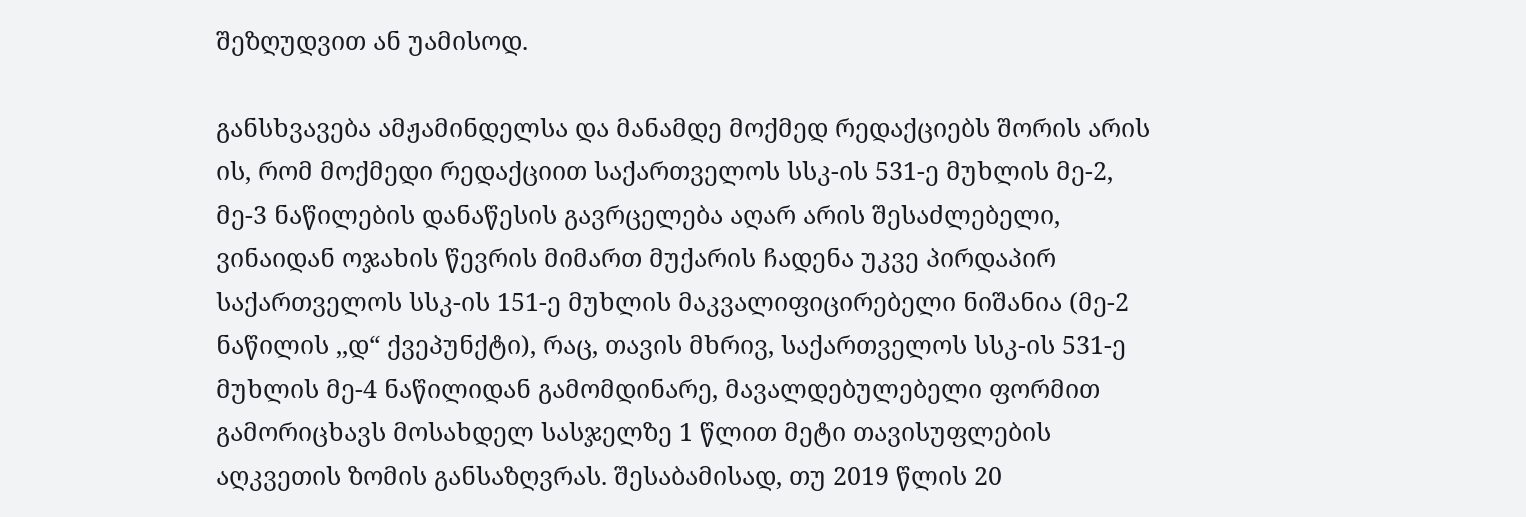შეზღუდვით ან უამისოდ.

განსხვავება ამჟამინდელსა და მანამდე მოქმედ რედაქციებს შორის არის ის, რომ მოქმედი რედაქციით საქართველოს სსკ-ის 531-ე მუხლის მე-2, მე-3 ნაწილების დანაწესის გავრცელება აღარ არის შესაძლებელი, ვინაიდან ოჯახის წევრის მიმართ მუქარის ჩადენა უკვე პირდაპირ საქართველოს სსკ-ის 151-ე მუხლის მაკვალიფიცირებელი ნიშანია (მე-2 ნაწილის ,,დ“ ქვეპუნქტი), რაც, თავის მხრივ, საქართველოს სსკ-ის 531-ე მუხლის მე-4 ნაწილიდან გამომდინარე, მავალდებულებელი ფორმით გამორიცხავს მოსახდელ სასჯელზე 1 წლით მეტი თავისუფლების აღკვეთის ზომის განსაზღვრას. შესაბამისად, თუ 2019 წლის 20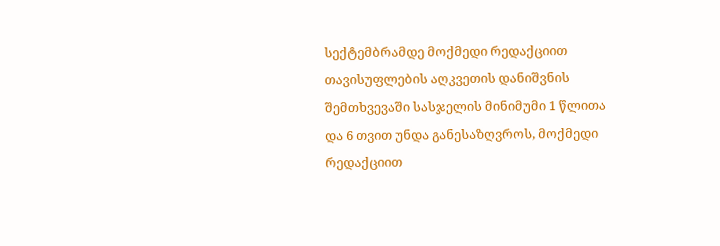სექტემბრამდე მოქმედი რედაქციით თავისუფლების აღკვეთის დანიშვნის შემთხვევაში სასჯელის მინიმუმი 1 წლითა და 6 თვით უნდა განესაზღვროს, მოქმედი რედაქციით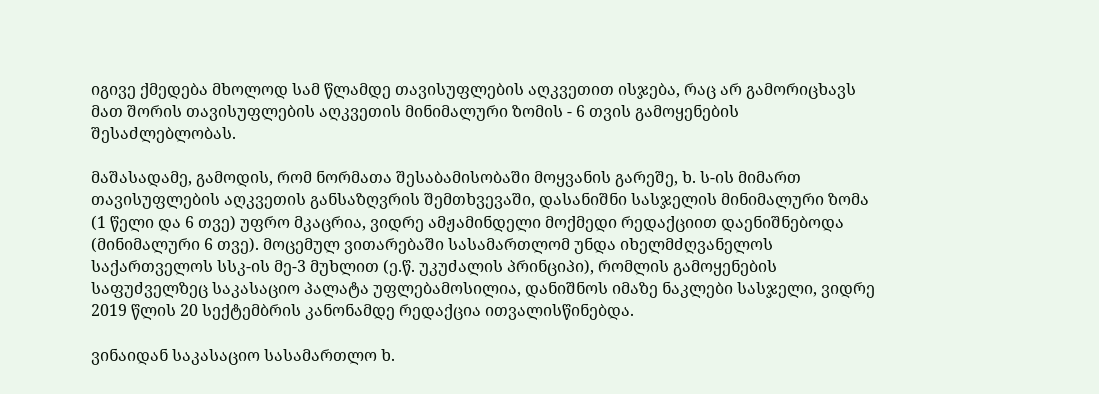იგივე ქმედება მხოლოდ სამ წლამდე თავისუფლების აღკვეთით ისჯება, რაც არ გამორიცხავს მათ შორის თავისუფლების აღკვეთის მინიმალური ზომის - 6 თვის გამოყენების შესაძლებლობას.

მაშასადამე, გამოდის, რომ ნორმათა შესაბამისობაში მოყვანის გარეშე, ხ. ს-ის მიმართ თავისუფლების აღკვეთის განსაზღვრის შემთხვევაში, დასანიშნი სასჯელის მინიმალური ზომა (1 წელი და 6 თვე) უფრო მკაცრია, ვიდრე ამჟამინდელი მოქმედი რედაქციით დაენიშნებოდა (მინიმალური 6 თვე). მოცემულ ვითარებაში სასამართლომ უნდა იხელმძღვანელოს საქართველოს სსკ-ის მე-3 მუხლით (ე.წ. უკუძალის პრინციპი), რომლის გამოყენების საფუძველზეც საკასაციო პალატა უფლებამოსილია, დანიშნოს იმაზე ნაკლები სასჯელი, ვიდრე 2019 წლის 20 სექტემბრის კანონამდე რედაქცია ითვალისწინებდა.

ვინაიდან საკასაციო სასამართლო ხ.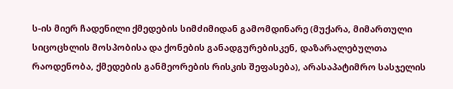ს-ის მიერ ჩადენილი ქმედების სიმძიმიდან გამომდინარე (მუქარა, მიმართული სიცოცხლის მოსპობისა და ქონების განადგურებისკენ, დაზარალებულთა რაოდენობა, ქმედების განმეორების რისკის შეფასება), არასაპატიმრო სასჯელის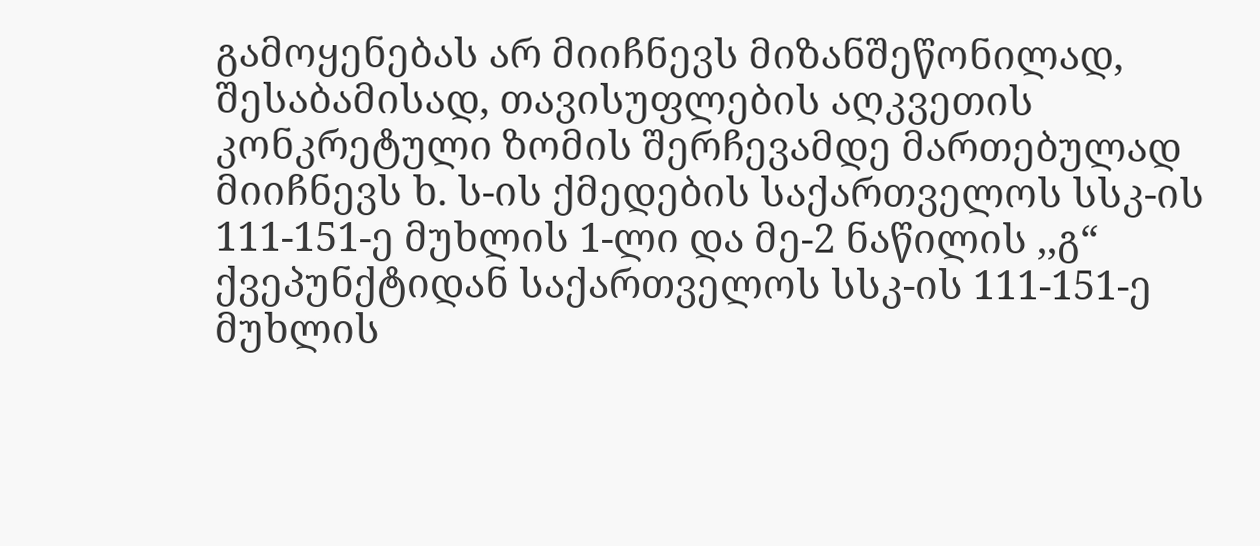გამოყენებას არ მიიჩნევს მიზანშეწონილად, შესაბამისად, თავისუფლების აღკვეთის კონკრეტული ზომის შერჩევამდე მართებულად მიიჩნევს ხ. ს-ის ქმედების საქართველოს სსკ-ის 111-151-ე მუხლის 1-ლი და მე-2 ნაწილის ,,გ“ ქვეპუნქტიდან საქართველოს სსკ-ის 111-151-ე მუხლის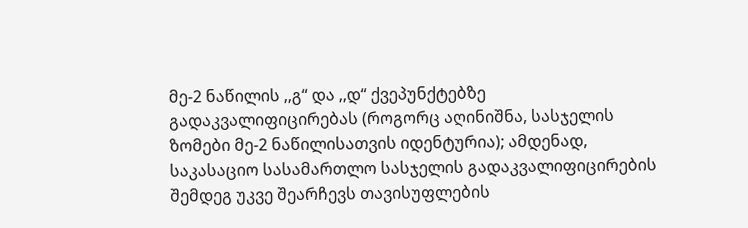მე-2 ნაწილის ,,გ“ და ,,დ“ ქვეპუნქტებზე გადაკვალიფიცირებას (როგორც აღინიშნა, სასჯელის ზომები მე-2 ნაწილისათვის იდენტურია); ამდენად, საკასაციო სასამართლო სასჯელის გადაკვალიფიცირების შემდეგ უკვე შეარჩევს თავისუფლების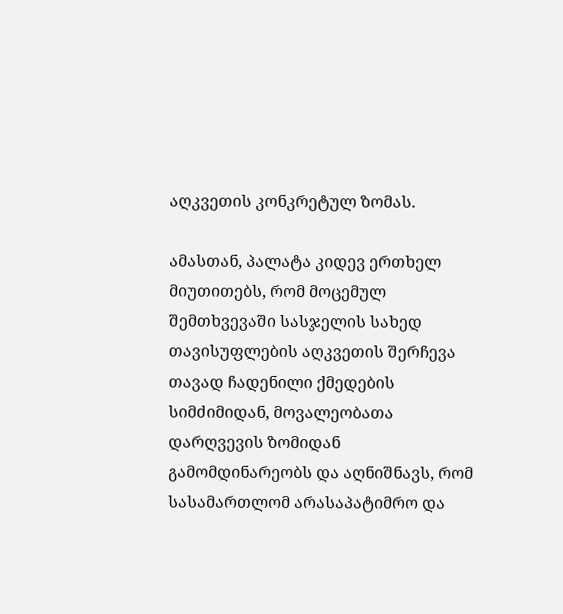აღკვეთის კონკრეტულ ზომას.

ამასთან, პალატა კიდევ ერთხელ მიუთითებს, რომ მოცემულ შემთხვევაში სასჯელის სახედ თავისუფლების აღკვეთის შერჩევა თავად ჩადენილი ქმედების სიმძიმიდან, მოვალეობათა დარღვევის ზომიდან გამომდინარეობს და აღნიშნავს, რომ სასამართლომ არასაპატიმრო და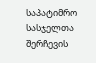საპატიმრო სასჯელთა შერჩევის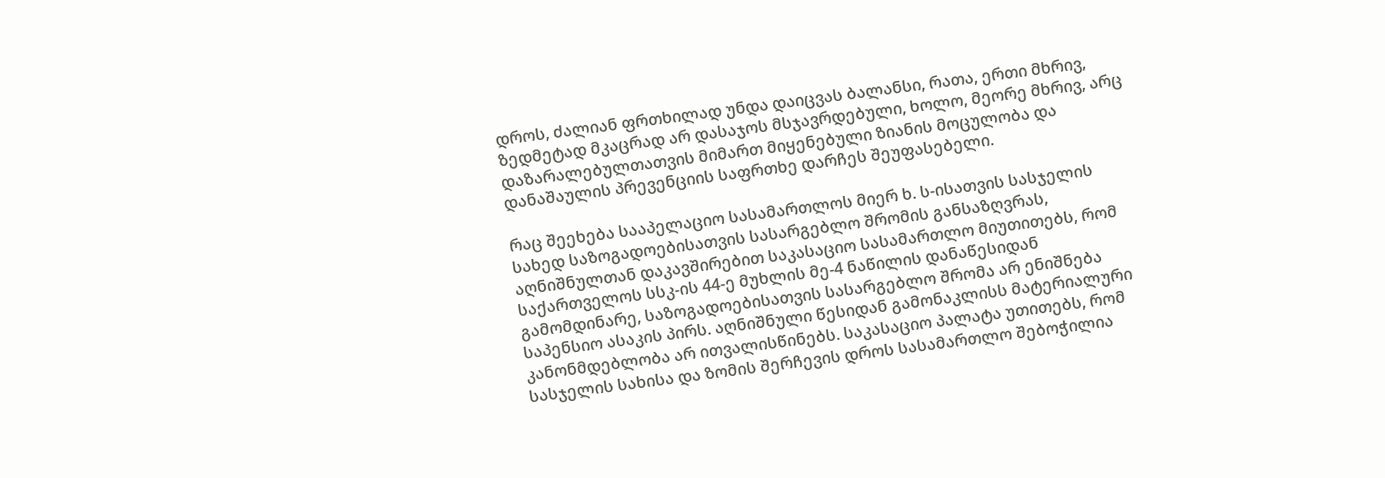დროს, ძალიან ფრთხილად უნდა დაიცვას ბალანსი, რათა, ერთი მხრივ, ზედმეტად მკაცრად არ დასაჯოს მსჯავრდებული, ხოლო, მეორე მხრივ, არც დაზარალებულთათვის მიმართ მიყენებული ზიანის მოცულობა და დანაშაულის პრევენციის საფრთხე დარჩეს შეუფასებელი.

რაც შეეხება სააპელაციო სასამართლოს მიერ ხ. ს-ისათვის სასჯელის სახედ საზოგადოებისათვის სასარგებლო შრომის განსაზღვრას, აღნიშნულთან დაკავშირებით საკასაციო სასამართლო მიუთითებს, რომ საქართველოს სსკ-ის 44-ე მუხლის მე-4 ნაწილის დანაწესიდან გამომდინარე, საზოგადოებისათვის სასარგებლო შრომა არ ენიშნება საპენსიო ასაკის პირს. აღნიშნული წესიდან გამონაკლისს მატერიალური კანონმდებლობა არ ითვალისწინებს. საკასაციო პალატა უთითებს, რომ სასჯელის სახისა და ზომის შერჩევის დროს სასამართლო შებოჭილია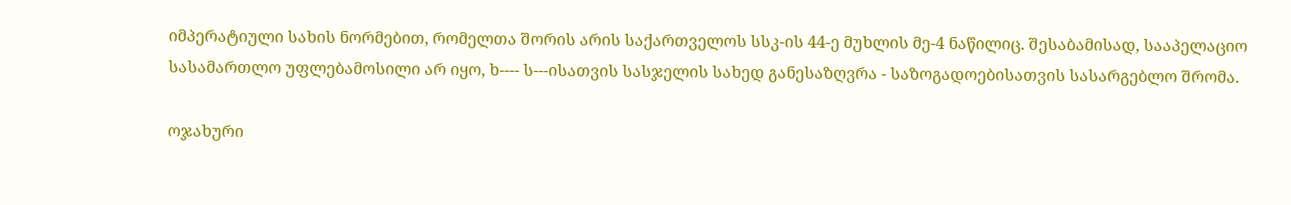იმპერატიული სახის ნორმებით, რომელთა შორის არის საქართველოს სსკ-ის 44-ე მუხლის მე-4 ნაწილიც. შესაბამისად, სააპელაციო სასამართლო უფლებამოსილი არ იყო, ხ---- ს---ისათვის სასჯელის სახედ განესაზღვრა - საზოგადოებისათვის სასარგებლო შრომა.

ოჯახური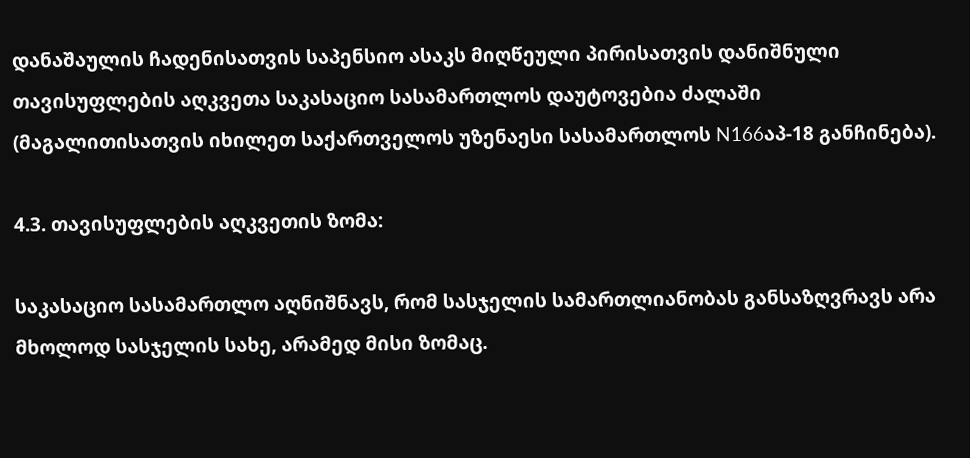დანაშაულის ჩადენისათვის საპენსიო ასაკს მიღწეული პირისათვის დანიშნული თავისუფლების აღკვეთა საკასაციო სასამართლოს დაუტოვებია ძალაში (მაგალითისათვის იხილეთ საქართველოს უზენაესი სასამართლოს N166აპ-18 განჩინება).

4.3. თავისუფლების აღკვეთის ზომა:

საკასაციო სასამართლო აღნიშნავს, რომ სასჯელის სამართლიანობას განსაზღვრავს არა მხოლოდ სასჯელის სახე, არამედ მისი ზომაც.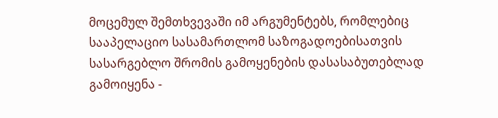მოცემულ შემთხვევაში იმ არგუმენტებს, რომლებიც სააპელაციო სასამართლომ საზოგადოებისათვის სასარგებლო შრომის გამოყენების დასასაბუთებლად გამოიყენა -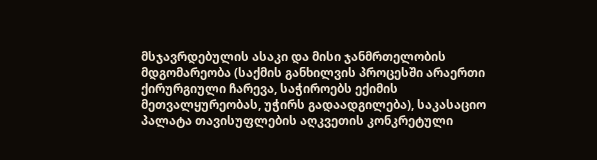მსჯავრდებულის ასაკი და მისი ჯანმრთელობის მდგომარეობა (საქმის განხილვის პროცესში არაერთი ქირურგიული ჩარევა, საჭიროებს ექიმის მეთვალყურეობას, უჭირს გადაადგილება), საკასაციო პალატა თავისუფლების აღკვეთის კონკრეტული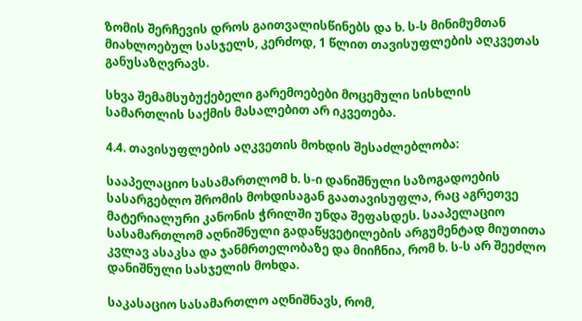ზომის შერჩევის დროს გაითვალისწინებს და ხ. ს-ს მინიმუმთან მიახლოებულ სასჯელს, კერძოდ, 1 წლით თავისუფლების აღკვეთას განუსაზღვრავს.

სხვა შემამსუბუქებელი გარემოებები მოცემული სისხლის სამართლის საქმის მასალებით არ იკვეთება.

4.4. თავისუფლების აღკვეთის მოხდის შესაძლებლობა:

სააპელაციო სასამართლომ ხ. ს-ი დანიშნული საზოგადოების სასარგებლო შრომის მოხდისაგან გაათავისუფლა, რაც აგრეთვე მატერიალური კანონის ჭრილში უნდა შეფასდეს. სააპელაციო სასამართლომ აღნიშნული გადაწყვეტილების არგუმენტად მიუთითა კვლავ ასაკსა და ჯანმრთელობაზე და მიიჩნია, რომ ხ. ს-ს არ შეეძლო დანიშნული სასჯელის მოხდა.

საკასაციო სასამართლო აღნიშნავს, რომ,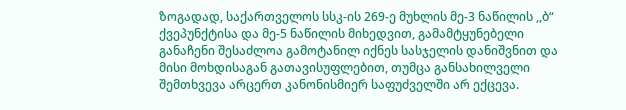ზოგადად, საქართველოს სსკ-ის 269-ე მუხლის მე-3 ნაწილის ,,ბ“ ქვეპუნქტისა და მე-5 ნაწილის მიხედვით, გამამტყუნებელი განაჩენი შესაძლოა გამოტანილ იქნეს სასჯელის დანიშვნით და მისი მოხდისაგან გათავისუფლებით, თუმცა განსახილველი შემთხვევა არცერთ კანონისმიერ საფუძველში არ ექცევა.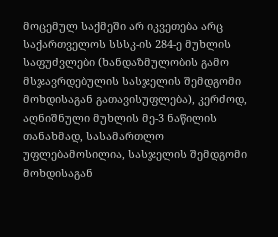მოცემულ საქმეში არ იკვეთება არც საქართველოს სსსკ-ის 284-ე მუხლის საფუძვლები (ხანდაზმულობის გამო მსჯავრდებულის სასჯელის შემდგომი მოხდისაგან გათავისუფლება), კერძოდ, აღნიშნული მუხლის მე-3 ნაწილის თანახმად, სასამართლო უფლებამოსილია, სასჯელის შემდგომი მოხდისაგან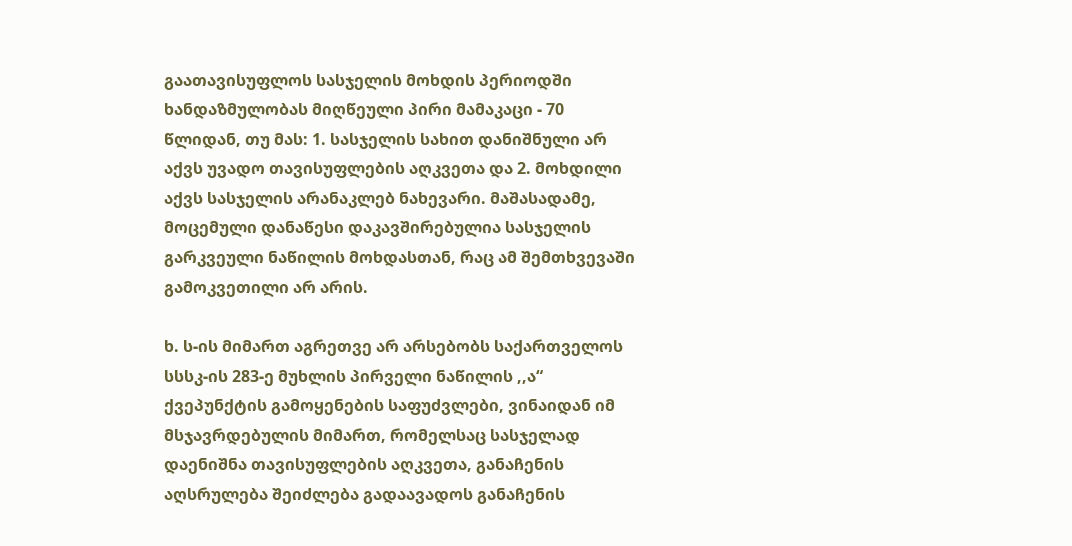გაათავისუფლოს სასჯელის მოხდის პერიოდში ხანდაზმულობას მიღწეული პირი მამაკაცი - 70 წლიდან, თუ მას: 1. სასჯელის სახით დანიშნული არ აქვს უვადო თავისუფლების აღკვეთა და 2. მოხდილი აქვს სასჯელის არანაკლებ ნახევარი. მაშასადამე, მოცემული დანაწესი დაკავშირებულია სასჯელის გარკვეული ნაწილის მოხდასთან, რაც ამ შემთხვევაში გამოკვეთილი არ არის.

ხ. ს-ის მიმართ აგრეთვე არ არსებობს საქართველოს სსსკ-ის 283-ე მუხლის პირველი ნაწილის ,,ა“ ქვეპუნქტის გამოყენების საფუძვლები, ვინაიდან იმ მსჯავრდებულის მიმართ, რომელსაც სასჯელად დაენიშნა თავისუფლების აღკვეთა, განაჩენის აღსრულება შეიძლება გადაავადოს განაჩენის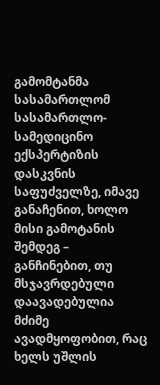გამომტანმა სასამართლომ სასამართლო-სამედიცინო ექსპერტიზის დასკვნის საფუძველზე, იმავე განაჩენით, ხოლო მისი გამოტანის შემდეგ – განჩინებით, თუ მსჯავრდებული დაავადებულია მძიმე ავადმყოფობით, რაც ხელს უშლის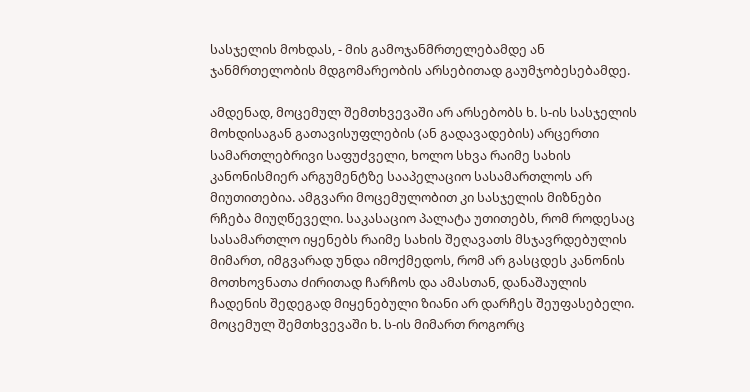სასჯელის მოხდას, - მის გამოჯანმრთელებამდე ან ჯანმრთელობის მდგომარეობის არსებითად გაუმჯობესებამდე.

ამდენად, მოცემულ შემთხვევაში არ არსებობს ხ. ს-ის სასჯელის მოხდისაგან გათავისუფლების (ან გადავადების) არცერთი სამართლებრივი საფუძველი, ხოლო სხვა რაიმე სახის კანონისმიერ არგუმენტზე სააპელაციო სასამართლოს არ მიუთითებია. ამგვარი მოცემულობით კი სასჯელის მიზნები რჩება მიუღწეველი. საკასაციო პალატა უთითებს, რომ როდესაც სასამართლო იყენებს რაიმე სახის შეღავათს მსჯავრდებულის მიმართ, იმგვარად უნდა იმოქმედოს, რომ არ გასცდეს კანონის მოთხოვნათა ძირითად ჩარჩოს და ამასთან, დანაშაულის ჩადენის შედეგად მიყენებული ზიანი არ დარჩეს შეუფასებელი. მოცემულ შემთხვევაში ხ. ს-ის მიმართ როგორც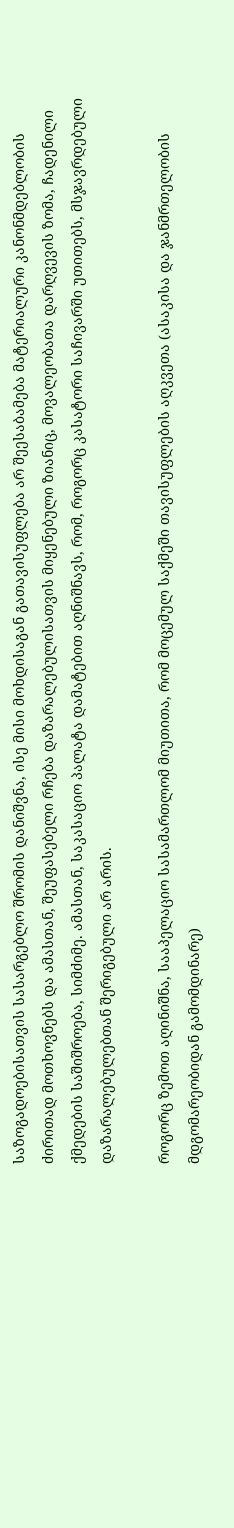საზოგადოებისათვის სასარგებლო შრომის დანიშვნა, ისე მისი მოხდისაგან გათავისუფლება არ შეესაბამება მატერიალური კანონმდებლობის ძირითად მოთხოვნებს და ამასთან, შეუფასებელი რჩება დაზარალებულისათვის მიყენებული ზიანიც, მოვალეობათა დარღვევის ზომა, ჩადენილი ქმედების საშიშროება, სიმძიმე. ამასთან, საკასაციო პალატა დამატებით აღნიშნავს, რომ, როგორც კასატორი საჩივარში უთითებს, მსჯავრდებული დაზარალებულებთან შერიგებული არ არის.

როგორც ზემოთ აღინიშნა, სააპელაციო სასამართლომ მიუთითა, რომ მოცემულ საქმეში თავისუფლების აღკვეთა (ასაკისა და ჯანმრთელობის მდგომარეობიდან გამომდინარე)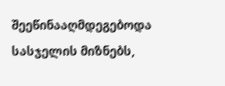შეეწინააღმდეგებოდა სასჯელის მიზნებს,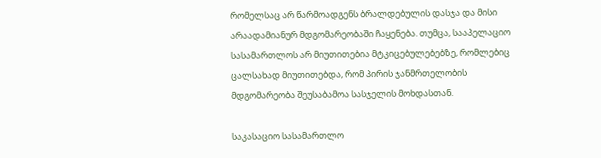რომელსაც არ წარმოადგენს ბრალდებულის დასჯა და მისი არაადამიანურ მდგომარეობაში ჩაყენება. თუმცა, სააპელაციო სასამართლოს არ მიუთითებია მტკიცებულებებზე, რომლებიც ცალსახად მიუთითებდა, რომ პირის ჯანმრთელობის მდგომარეობა შეუსაბამოა სასჯელის მოხდასთან.

საკასაციო სასამართლო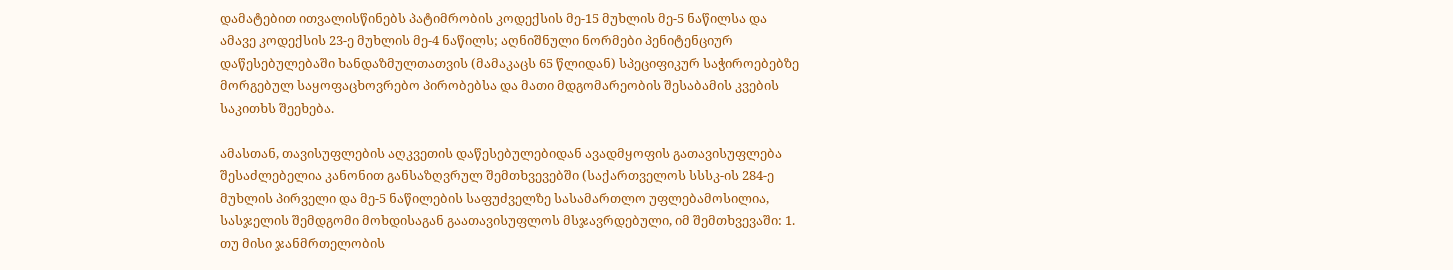დამატებით ითვალისწინებს პატიმრობის კოდექსის მე-15 მუხლის მე-5 ნაწილსა და ამავე კოდექსის 23-ე მუხლის მე-4 ნაწილს; აღნიშნული ნორმები პენიტენციურ დაწესებულებაში ხანდაზმულთათვის (მამაკაცს 65 წლიდან) სპეციფიკურ საჭიროებებზე მორგებულ საყოფაცხოვრებო პირობებსა და მათი მდგომარეობის შესაბამის კვების საკითხს შეეხება.

ამასთან, თავისუფლების აღკვეთის დაწესებულებიდან ავადმყოფის გათავისუფლება შესაძლებელია კანონით განსაზღვრულ შემთხვევებში (საქართველოს სსსკ-ის 284-ე მუხლის პირველი და მე-5 ნაწილების საფუძველზე სასამართლო უფლებამოსილია, სასჯელის შემდგომი მოხდისაგან გაათავისუფლოს მსჯავრდებული, იმ შემთხვევაში: 1. თუ მისი ჯანმრთელობის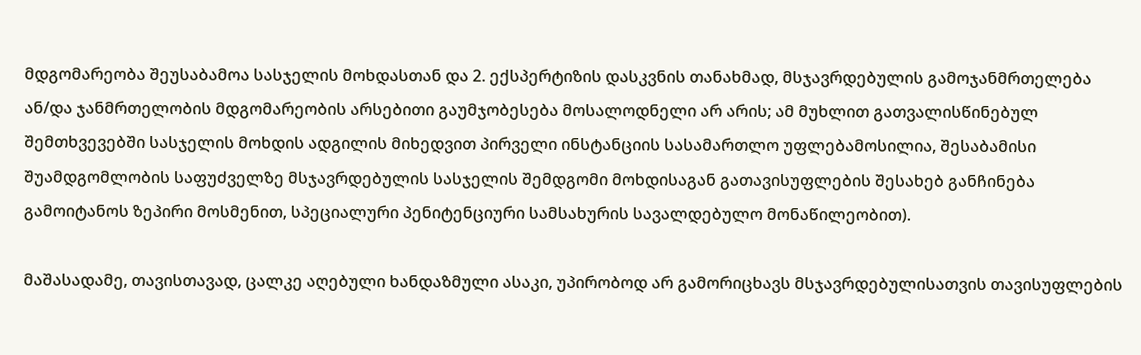მდგომარეობა შეუსაბამოა სასჯელის მოხდასთან და 2. ექსპერტიზის დასკვნის თანახმად, მსჯავრდებულის გამოჯანმრთელება ან/და ჯანმრთელობის მდგომარეობის არსებითი გაუმჯობესება მოსალოდნელი არ არის; ამ მუხლით გათვალისწინებულ შემთხვევებში სასჯელის მოხდის ადგილის მიხედვით პირველი ინსტანციის სასამართლო უფლებამოსილია, შესაბამისი შუამდგომლობის საფუძველზე მსჯავრდებულის სასჯელის შემდგომი მოხდისაგან გათავისუფლების შესახებ განჩინება გამოიტანოს ზეპირი მოსმენით, სპეციალური პენიტენციური სამსახურის სავალდებულო მონაწილეობით).

მაშასადამე, თავისთავად, ცალკე აღებული ხანდაზმული ასაკი, უპირობოდ არ გამორიცხავს მსჯავრდებულისათვის თავისუფლების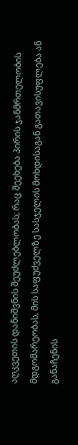აღკვეთის დანიშვნის შეუძლებლობას; რაც შეეხება პირის ჯანმრთელობის მდგომარეობას, მის საფუძველზე სასჯელის მოხდისაგან გათავისუფლება ან განაჩენის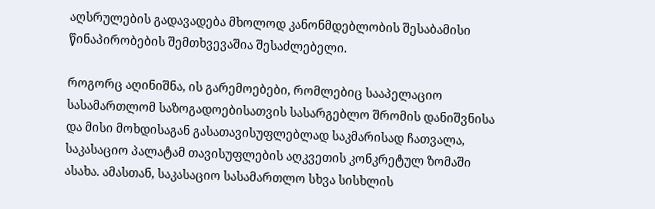აღსრულების გადავადება მხოლოდ კანონმდებლობის შესაბამისი წინაპირობების შემთხვევაშია შესაძლებელი.

როგორც აღინიშნა, ის გარემოებები, რომლებიც სააპელაციო სასამართლომ საზოგადოებისათვის სასარგებლო შრომის დანიშვნისა და მისი მოხდისაგან გასათავისუფლებლად საკმარისად ჩათვალა, საკასაციო პალატამ თავისუფლების აღკვეთის კონკრეტულ ზომაში ასახა. ამასთან, საკასაციო სასამართლო სხვა სისხლის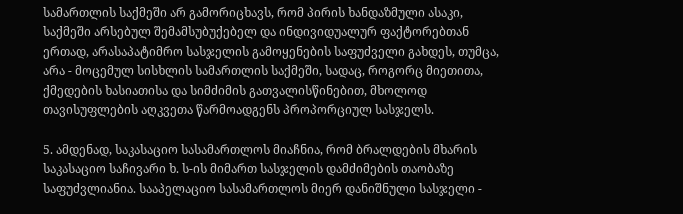სამართლის საქმეში არ გამორიცხავს, რომ პირის ხანდაზმული ასაკი, საქმეში არსებულ შემამსუბუქებელ და ინდივიდუალურ ფაქტორებთან ერთად, არასაპატიმრო სასჯელის გამოყენების საფუძველი გახდეს, თუმცა, არა - მოცემულ სისხლის სამართლის საქმეში, სადაც, როგორც მიეთითა, ქმედების ხასიათისა და სიმძიმის გათვალისწინებით, მხოლოდ თავისუფლების აღკვეთა წარმოადგენს პროპორციულ სასჯელს.

5. ამდენად, საკასაციო სასამართლოს მიაჩნია, რომ ბრალდების მხარის საკასაციო საჩივარი ხ. ს-ის მიმართ სასჯელის დამძიმების თაობაზე საფუძვლიანია. სააპელაციო სასამართლოს მიერ დანიშნული სასჯელი -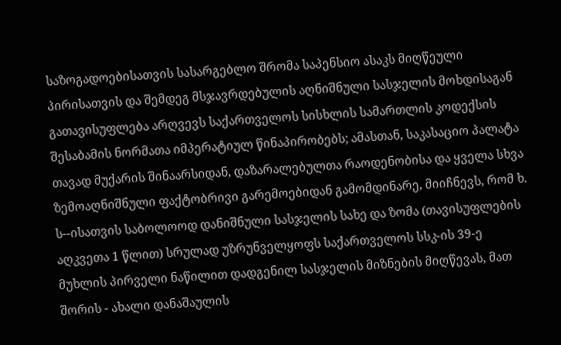საზოგადოებისათვის სასარგებლო შრომა საპენსიო ასაკს მიღწეული პირისათვის და შემდეგ მსჯავრდებულის აღნიშნული სასჯელის მოხდისაგან გათავისუფლება არღვევს საქართველოს სისხლის სამართლის კოდექსის შესაბამის ნორმათა იმპერატიულ წინაპირობებს; ამასთან, საკასაციო პალატა თავად მუქარის შინაარსიდან, დაზარალებულთა რაოდენობისა და ყველა სხვა ზემოაღნიშნული ფაქტობრივი გარემოებიდან გამომდინარე, მიიჩნევს, რომ ხ. ს--ისათვის საბოლოოდ დანიშნული სასჯელის სახე და ზომა (თავისუფლების აღკვეთა 1 წლით) სრულად უზრუნველყოფს საქართველოს სსკ-ის 39-ე მუხლის პირველი ნაწილით დადგენილ სასჯელის მიზნების მიღწევას, მათ შორის - ახალი დანაშაულის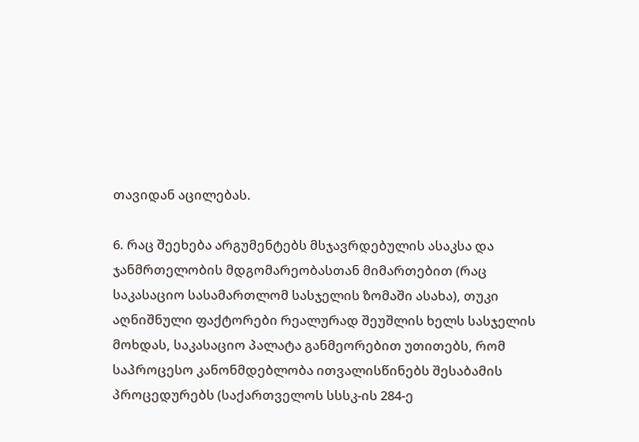თავიდან აცილებას.

6. რაც შეეხება არგუმენტებს მსჯავრდებულის ასაკსა და ჯანმრთელობის მდგომარეობასთან მიმართებით (რაც საკასაციო სასამართლომ სასჯელის ზომაში ასახა), თუკი აღნიშნული ფაქტორები რეალურად შეუშლის ხელს სასჯელის მოხდას, საკასაციო პალატა განმეორებით უთითებს, რომ საპროცესო კანონმდებლობა ითვალისწინებს შესაბამის პროცედურებს (საქართველოს სსსკ-ის 284-ე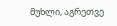მუხლი, აგრეთვე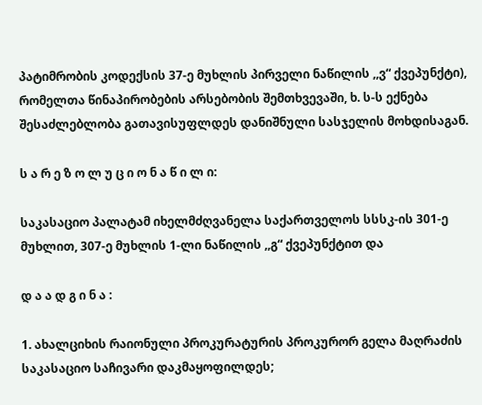პატიმრობის კოდექსის 37-ე მუხლის პირველი ნაწილის ,,ვ“ ქვეპუნქტი), რომელთა წინაპირობების არსებობის შემთხვევაში, ხ. ს-ს ექნება შესაძლებლობა გათავისუფლდეს დანიშნული სასჯელის მოხდისაგან.

ს ა რ ე ზ ო ლ უ ც ი ო ნ ა წ ი ლ ი:

საკასაციო პალატამ იხელმძღვანელა საქართველოს სსსკ-ის 301-ე მუხლით, 307-ე მუხლის 1-ლი ნაწილის ,,გ“ ქვეპუნქტით და

დ ა ა დ გ ი ნ ა :

1. ახალციხის რაიონული პროკურატურის პროკურორ გელა მაღრაძის საკასაციო საჩივარი დაკმაყოფილდეს;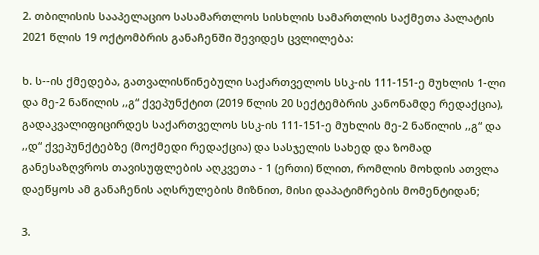2. თბილისის სააპელაციო სასამართლოს სისხლის სამართლის საქმეთა პალატის 2021 წლის 19 ოქტომბრის განაჩენში შევიდეს ცვლილება:

ხ. ს--ის ქმედება, გათვალისწინებული საქართველოს სსკ-ის 111-151-ე მუხლის 1-ლი და მე-2 ნაწილის ,,გ“ ქვეპუნქტით (2019 წლის 20 სექტემბრის კანონამდე რედაქცია), გადაკვალიფიცირდეს საქართველოს სსკ-ის 111-151-ე მუხლის მე-2 ნაწილის ,,გ“ და ,,დ“ ქვეპუნქტებზე (მოქმედი რედაქცია) და სასჯელის სახედ და ზომად განესაზღვროს თავისუფლების აღკვეთა - 1 (ერთი) წლით, რომლის მოხდის ათვლა დაეწყოს ამ განაჩენის აღსრულების მიზნით, მისი დაპატიმრების მომენტიდან;

3.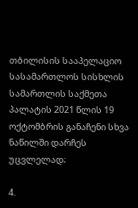თბილისის სააპელაციო სასამართლოს სისხლის სამართლის საქმეთა პალატის 2021 წლის 19 ოქტომბრის განაჩენი სხვა ნაწილში დარჩეს უცვლელად;

4.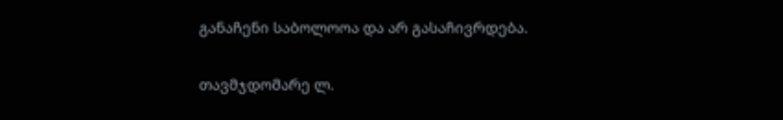განაჩენი საბოლოოა და არ გასაჩივრდება.

თავმჯდომარე ლ.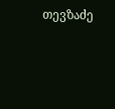თევზაძე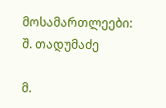მოსამართლეები: შ. თადუმაძე

მ.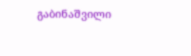გაბინაშვილი